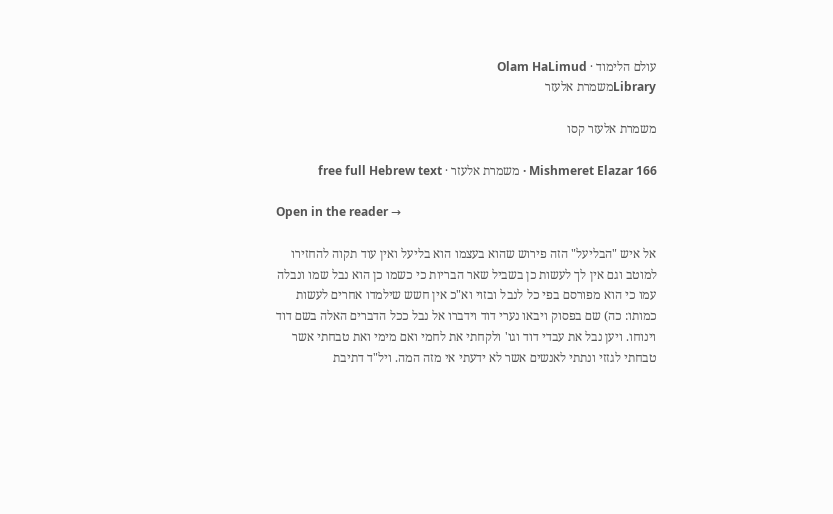עולם הלימוד · Olam HaLimud
Libraryמשמרת אלעזר

משמרת אלעזר קסו

Mishmeret Elazar 166 · משמרת אלעזר · free full Hebrew text

Open in the reader →

אל איש "הבליעל" הזה פירוש שהוא בעצמו הוא בליעל ואין עוד תקוה להחזירו למוטב וגם אין לך לעשות כן בשביל שאר הבריות כי כשמו כן הוא נבל שמו ונבלה עמו כי הוא מפורסם בפי כל לנבל ובזוי וא"כ אין חשש שילמדו אחרים לעשות כמותו: כה) שם בפסוק ויבאו נערי דוד וידברו אל נבל ככל הדברים האלה בשם דוד וינוחו. ויען נבל את עבדי דוד וגו' ולקחתי את לחמי ואם מימי ואת טבחתי אשר טבחתי לגזזי ונתתי לאנשים אשר לא ידעתי אי מזה המה. ויל"ד דתיבת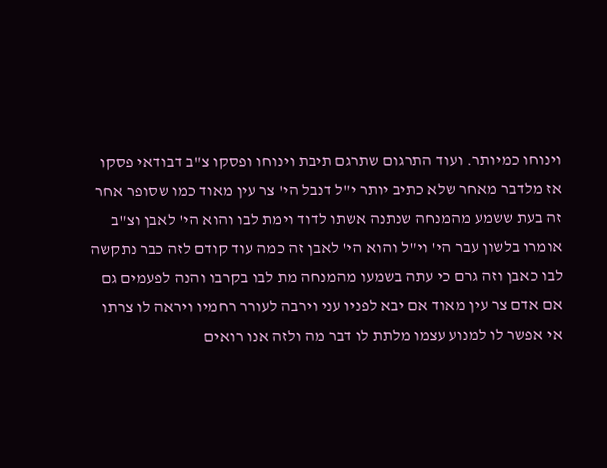וינוחו כמיותר. ועוד התרגום שתרגם תיבת וינוחו ופסקו צ"ב דבודאי פסקו אז מלדבר מאחר שלא כתיב יותר י"ל דנבל הי' צר עין מאוד כמו שסופר אחר זה בעת ששמע מהמנחה שנתנה אשתו לדוד וימת לבו והוא הי' לאבן וצ"ב אומרו בלשון עבר הי' וי"ל והוא הי' לאבן זה כמה עוד קודם לזה כבר נתקשה לבו כאבן וזה גרם כי עתה בשמעו מהמנחה מת לבו בקרבו והנה לפעמים גם אם אדם צר עין מאוד אם יבא לפניו עני וירבה לעורר רחמיו ויראה לו צרתו אי אפשר לו למנוע עצמו מלתת לו דבר מה ולזה אנו רואים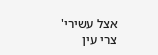אצל עשירי' צרי עין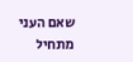שאם העני מתחיל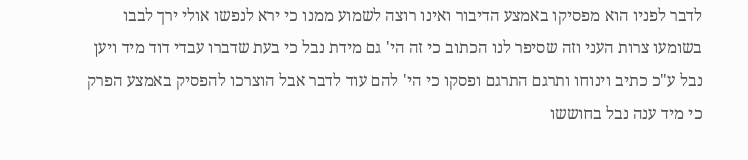לדבר לפניו הוא מפסיקו באמצע הדיבור ואינו רוצה לשמוע ממנו כי ירא לנפשו אולי ירך לבבו בשומעו צרות העני וזה שסיפר לנו הכתוב כי זה הי' גם מידת נבל כי בעת שדברו עבדי דוד מיד ויען נבל ע"כ כתיב וינוחו ותרגם התרגם ופסקו כי הי' להם עוד לדבר אבל הוצרכו להפסיק באמצע הפרק כי מיד ענה נבל בחוששו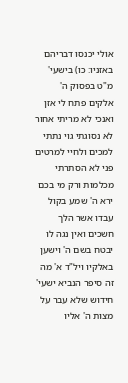אולי יכנסו דבריהם באזניו: כו) בישעי' מ"ט בפסוק ה' אלקים פתח לי אזן ואנכי לא מריתי אחור לא נסוגתי גוי נתתי למכים ולחיי למרטים פני לא הסתרתי מכלמות ורק מי בכם ירא ה' שמע בקול עבדו אשר הלך חשכים ואין נגה לו יבטח בשם ה' וישען באלקיו ויל"ד א' מה זה סיפר הנביא ישעי' חידוש שלא עבר על מצות ה' אליו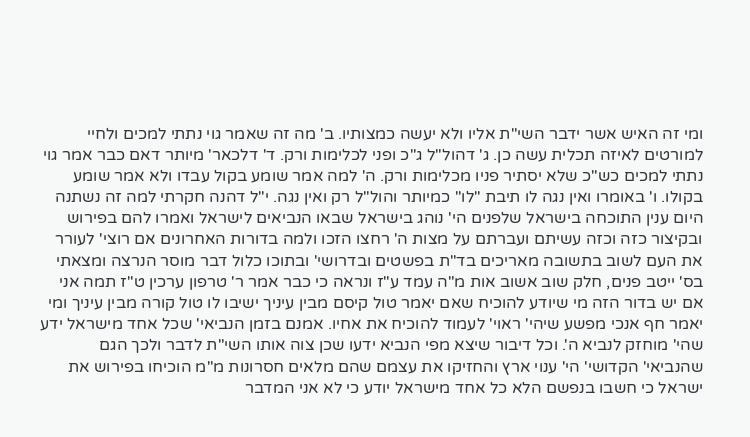ומי זה האיש אשר ידבר השי"ת אליו ולא יעשה כמצותיו. ב' מה זה שאמר גוי נתתי למכים ולחיי למורטים לאיזה תכלית עשה כן. ג' דהול"ל ג"כ ופני לכלימות ורק. ד' דלכאר' מיותר דאם כבר אמר גוי נתתי למכים כש"כ שלא יסתיר פניו מכלימות ורק. ה' למה אמר שומע בקול עבדו ולא אמר שומע בקולו. ו' באומרו ואין נגה לו תיבת "לו" כמיותר והול"ל רק ואין נגה. י"ל דהנה חקרתי למה זה נשתנה היום ענין התוכחה בישראל שלפנים הי' נוהג בישראל שבאו הנביאים לישראל ואמרו להם בפירוש ובקיצור כזה וכזה עשיתם ועברתם על מצות ה' רחצו הזכו ולמה בדורות האחרונים אם רוצי' לעורר את העם לשוב בתשובה מאריכים בד"ת בפשטים ובדרושי' ובתוכו כלול דבר מוסר הנרצה ומצאתי בס' ייטב פנים, חלק שוב אשוב אות מ"ה עמד ע"ז ונראה כי כבר אמר ר' טרפון ערכין ט"ז תמה אני אם יש בדור הזה מי שיודע להוכיח שאם יאמר טול קיסם מבין עיניך ישיבו לו טול קורה מבין עיניך ומי יאמר חף אנכי מפשע שיהי' ראוי' לעמוד להוכיח את אחיו. אמנם בזמן הנביאי' שכל אחד מישראל ידע שהי' מוחזק לנביא ה'. וכל דיבור שיצא מפי הנביא ידעו שכן צוה אותו השי"ת לדבר ולכך הגם שהנביאי' הקדושי' הי' ענוי ארץ והחזיקו את עצמם שהם מלאים חסרונות מ"מ הוכיחו בפירוש את ישראל כי חשבו בנפשם הלא כל אחד מישראל יודע כי לא אני המדבר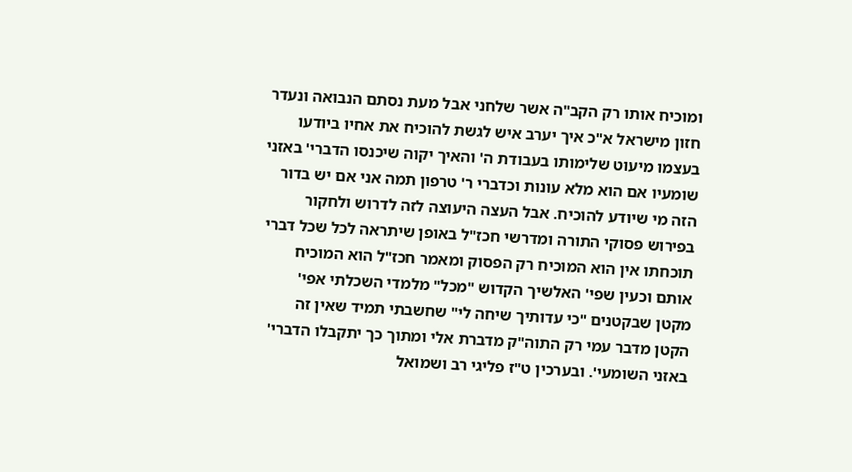ומוכיח אותו רק הקב"ה אשר שלחני אבל מעת נסתם הנבואה ונעדר חזון מישראל א"כ איך יערב איש לגשת להוכיח את אחיו ביודעו בעצמו מיעוט שלימותו בעבודת ה' והאיך יקוה שיכנסו הדברי' באזני שומעיו אם הוא מלא עונות וכדברי ר' טרפון תמה אני אם יש בדור הזה מי שיודע להוכיח. אבל העצה היעוצה לזה לדרוש ולחקור בפירוש פסוקי התורה ומדרשי חכז"ל באופן שיתראה לכל שכל דברי תוכחתו אין הוא המוכיח רק הפסוק ומאמר חכז"ל הוא המוכיח אותם וכעין שפי' האלשיך הקדוש "מכל" מלמדי השכלתי אפי' מקטן שבקטנים "כי עדותיך שיחה לי" שחשבתי תמיד שאין זה הקטן מדבר עמי רק התוה"ק מדברת אלי ומתוך כך יתקבלו הדברי' באזני השומעי'. ובערכין ט"ז פליגי רב ושמואל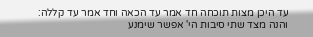עד היכן מצות תוכחה חד אמר עד הכאה וחד אמר עד קללה: והנה מצד שתי סיבות הי' אפשר שימנע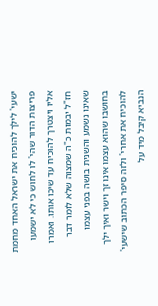ישעי' לילך להוכיח את ישראל האחד מחמת פריצות הדור שהי' לו לחוש כי לא ישמעו אליו ויצטרך להוכיח עד שיכו אותו. ואמרו חז"ל יבמות כ"ה שמצוה שלא לומר דבר שאינו נשמע והשנית בושה בפני עצמו בחושבו שהוא עצמו אינו זך וישר ואיך ילך להוכיח את אחרי' ולזה סיפר הכתוב שישעי' הנביא קיבל מיד על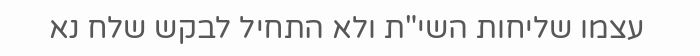עצמו שליחות השי"ת ולא התחיל לבקש שלח נא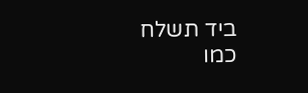ביד תשלח כמו